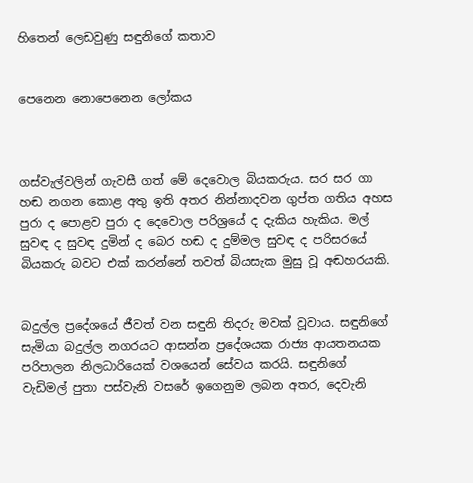හිතෙන් ලෙඩවුණු සඳුනිගේ කතාව


පෙනෙන නොපෙනෙන ලෝකය



ගස්වැල්වලින් ගැවසී ගත් මේ දෙවොල බියකරුය. සර සර ගා හඬ නගන කොළ අතු ඉති අතර නින්නාදවන ගුප්ත ගතිය අහස පුරා ද පොළව පුරා ද දෙවොල පරිශ්‍රයේ ද දැකිය හැකිය. මල් සුවඳ ද සුවඳ දුමින් ද බෙර හඬ ද දුම්මල සුවඳ ද පරිසරයේ බියකරු බවට එක් කරන්නේ තවත් බියසැක මුසු වූ අඬහරයකි.


බදුල්ල ප්‍රදේශයේ ජීවත් වන සඳුනි තිදරු මවක් වූවාය. සඳුනිගේ සැමියා බදුල්ල නගරයට ආසන්න ප්‍රදේශයක රාජ්‍ය ආයතනයක පරිපාලන නිලධාරියෙක් වශයෙන් සේවය කරයි. සඳුනිගේ වැඩිමල් පුතා පස්වැනි වසරේ ඉගෙනුම ලබන අතර, දෙවැනි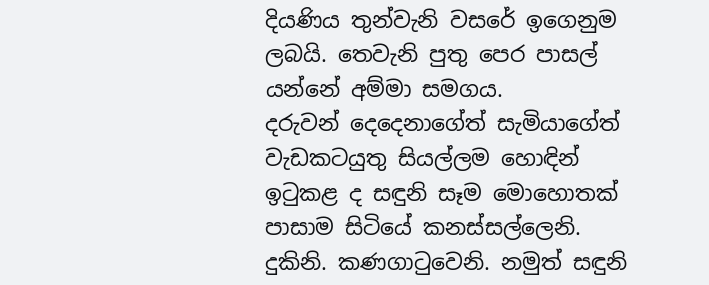දියණිය තුන්වැනි වසරේ ඉගෙනුම ලබයි. තෙවැනි පුතු පෙර පාසල් යන්නේ අම්මා සමගය.
දරුවන් දෙදෙනාගේත් සැමියාගේත් වැඩකටයුතු සියල්ලම හොඳින් ඉටුකළ ද සඳුනි සෑම මොහොතක් පාසාම සිටියේ කනස්සල්ලෙනි. දුකිනි. කණගාටුවෙනි. නමුත් සඳුනි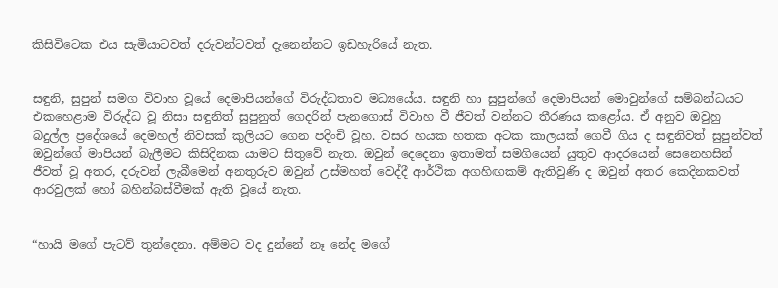කිසිවිටෙක එය සැමියාටවත් දරුවන්ටවත් දැනෙන්නට ඉඩහැරියේ නැත.


සඳුනි, සුපුන් සමග විවාහ වූයේ දෙමාපියන්ගේ විරුද්ධතාව මධ්‍යයේය. සඳුනි හා සුපුන්ගේ දෙමාපියන් මොවුන්ගේ සම්බන්ධයට එකහෙළාම විරුද්ධ වූ නිසා සඳුනිත් සුපුනුත් ගෙදරින් පැනගොස් විවාහ වී ජීවත් වන්නට තීරණය කළෝය. ඒ අනුව ඔවුහු බදුල්ල ප්‍රදේශයේ දෙමහල් නිවසක් කුලියට ගෙන පදිංචි වූහ. වසර හයක හතක අටක කාලයක් ගෙවී ගිය ද සඳුනිවත් සුපුන්වත් ඔවුන්ගේ මාපියන් බැලීමට කිසිදිනක යාමට සිතුවේ නැත. ඔවුන් දෙදෙනා ඉතාමත් සමගියෙන් යුතුව ආදරයෙන් සෙනෙහසින් ජීවත් වූ අතර, දරුවන් ලැබීමෙන් අනතුරුව ඔවුන් උස්මහත් වෙද්දී ආර්ථික අගහිඟකම් ඇතිවුණි ද ඔවුන් අතර කෙදිනකවත් ආරවුලක් හෝ බහින්බස්වීමක් ඇති වූයේ නැත.


“හායි මගේ පැටව් තුන්දෙනා. අම්මට වද දුන්නේ නෑ නේද මගේ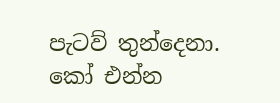පැටව් තුන්දෙනා. කෝ එන්න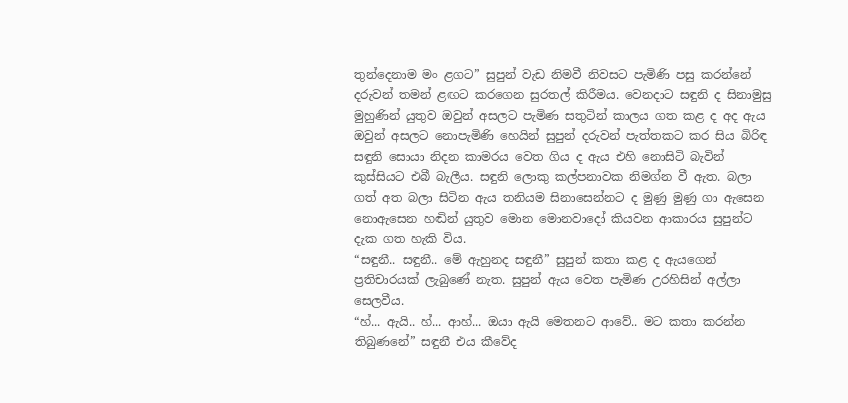තුන්දෙනාම මං ළගට” සුපුන් වැඩ නිමවී නිවසට පැමිණි පසු කරන්නේ දරුවන් තමන් ළඟට කරගෙන සුරතල් කිරීමය. වෙනදාට සඳුනි ද සිනාමුසු මුහුණින් යුතුව ඔවුන් අසලට පැමිණ සතුටින් කාලය ගත කළ ද අද ඇය ඔවුන් අසලට නොපැමිණි හෙයින් සුපුන් දරුවන් පැත්තකට කර සිය බිරිඳ සඳුනි සොයා නිදන කාමරය වෙත ගිය ද ඇය එහි නොසිටි බැවින් කුස්සියට එබී බැලීය. සඳුනි ලොකු කල්පනාවක නිමග්න වී ඇත. බලා ගත් අත බලා සිටින ඇය තනියම සිනාසෙන්නට ද මුණු මුණු ගා ඇසෙන නොඇසෙන හඬින් යුතුව මොන මොනවාදෝ කියවන ආකාරය සුපුන්ට දැක ගත හැකි විය.
“සඳුනී.. සඳුනී.. මේ ඇහුනද සඳුනී” සුපුන් කතා කළ ද ඇයගෙන් ප්‍රතිචාරයක් ලැබුණේ නැත. සුපුන් ඇය වෙත පැමිණ උරහිසින් අල්ලා සෙලවීය.
“හ්... ඇයි.. හ්... ආහ්... ඔයා ඇයි මෙතනට ආවේ.. මට කතා කරන්න තිබුණනේ” සඳුනී එය කීවේද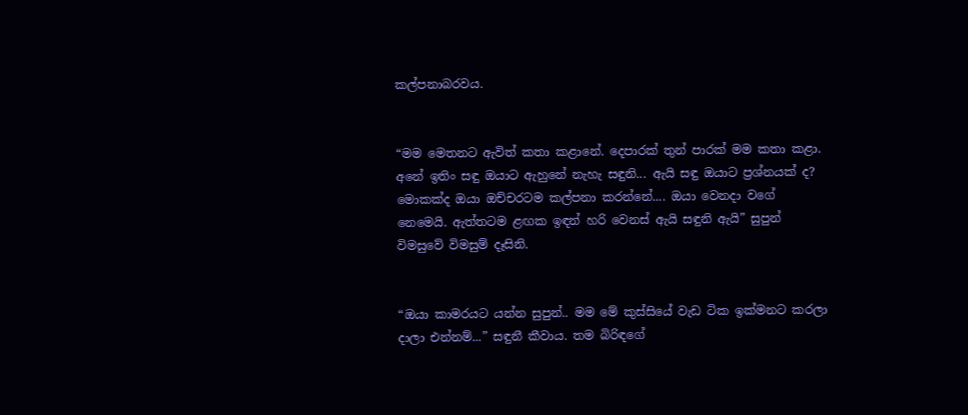කල්පනාබරවය.


“මම මෙතනට ඇවිත් කතා කළානේ. දෙපාරක් තුන් පාරක් මම කතා කළා. අනේ ඉතිං සඳු ඔයාට ඇහුනේ නැහැ සඳුනි... ඇයි සඳු ඔයාට ප්‍රශ්නයක් ද? මොකක්ද ඔයා ඔච්චරටම කල්පනා කරන්නේ.... ඔයා වෙනදා වගේ නෙමෙයි. ඇත්තටම ළඟක ඉඳන් හරි වෙනස් ඇයි සඳුනි ඇයි” සුපුන් විමසුවේ විමසුම් දෑසිනි.


“ඔයා කාමරයට යන්න සුපුන්.. මම මේ කුස්සියේ වැඩ ටික ඉක්මනට කරලා දාලා එන්නම්...” සඳුනී කීවාය. තම බිරිඳගේ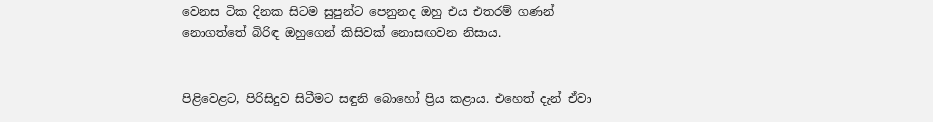වෙනස ටික දිනක සිටම සුපුන්ට පෙනුනද ඔහු එය එතරම් ගණන් නොගත්තේ බිරිඳ ඔහුගෙන් කිසිවක් නොසඟවන නිසාය.


පිළිවෙළට, පිරිසිදුව සිටීමට සඳුනි බොහෝ ප්‍රිය කළාය. එහෙත් දැන් ඒවා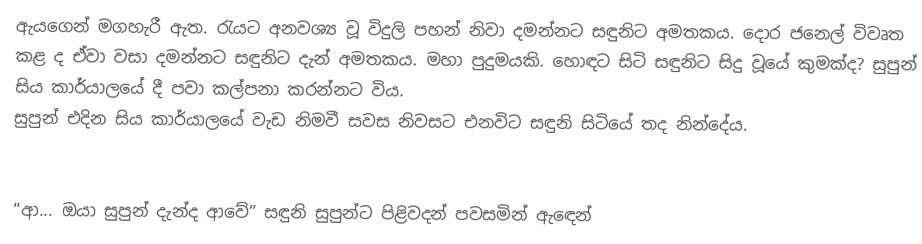ඇයගෙන් මගහැරී ඇත. රැයට අනවශ්‍ය වූ විදුලි පහන් නිවා දමන්නට සඳුනිට අමතකය. දොර ජනෙල් විවෘත කළ ද ඒවා වසා දමන්නට සඳුනිට දැන් අමතකය. මහා පුදුමයකි. හොඳට සිටි සඳුනිට සිදු වූයේ කුමක්ද? සුපුන් සිය කාර්යාලයේ දී පවා කල්පනා කරන්නට විය.
සුපුන් එදින සිය කාර්යාලයේ වැඩ නිමවී සවස නිවසට එනවිට සඳුනි සිටියේ තද නින්දේය.


“ආ... ඔයා සුපුන් දැන්ද ආවේ” සඳුනි සුපුන්ට පිළිවදන් පවසමින් ඇඳෙන්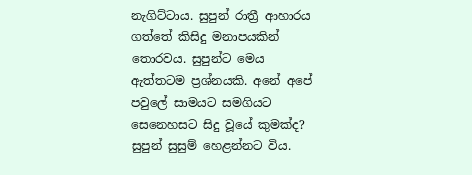නැගිට්ටාය. සුපුන් රාත්‍රී ආහාරය ගත්තේ කිසිදු මනාපයකින් තොරවය. සුපුන්ට මෙය ඇත්තටම ප්‍රශ්නයකි. අනේ අපේ පවුලේ සාමයට සමගියට සෙනෙහසට සිදු වූයේ කුමක්ද? සුපුන් සුසුම් හෙළන්නට විය.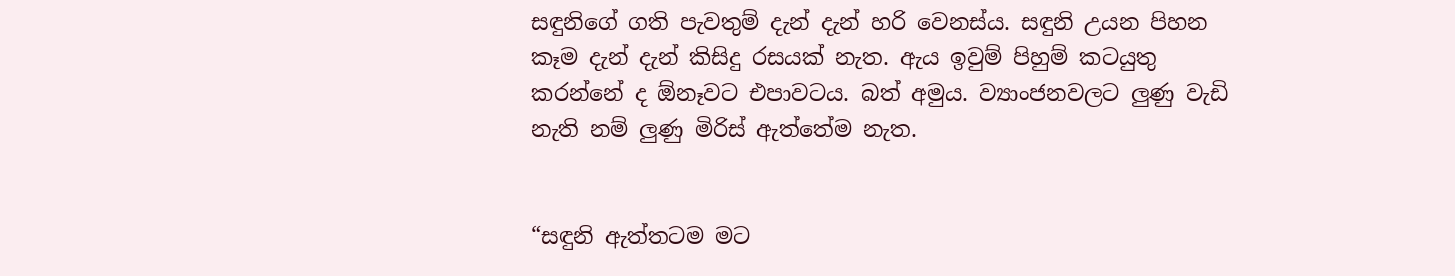සඳුනිගේ ගති පැවතුම් දැන් දැන් හරි වෙනස්ය. සඳුනි උයන පිහන කෑම දැන් දැන් කිසිදු රසයක් නැත. ඇය ඉවුම් පිහුම් කටයුතු කරන්නේ ද ඕනෑවට එපාවටය. බත් අමුය. ව්‍යාංජනවලට ලුණු වැඩි නැති නම් ලුණු මිරිස් ඇත්තේම නැත.


“සඳුනි ඇත්තටම මට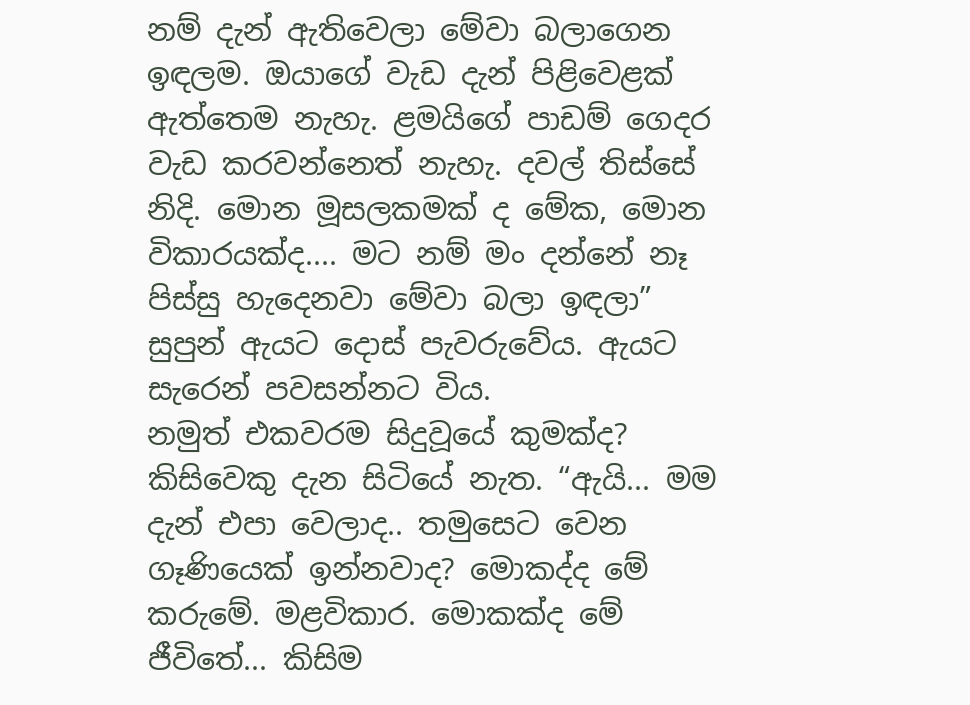නම් දැන් ඇතිවෙලා මේවා බලාගෙන ඉඳලම. ඔයාගේ වැඩ දැන් පිළිවෙළක් ඇත්තෙම නැහැ. ළමයිගේ පාඩම් ගෙදර වැඩ කරවන්නෙත් නැහැ. දවල් තිස්සේ නිදි. මොන මූසලකමක් ද මේක, මොන විකාරයක්ද.... මට නම් මං දන්නේ නෑ පිස්සු හැදෙනවා මේවා බලා ඉඳලා” සුපුන් ඇයට දොස් පැවරුවේය. ඇයට සැරෙන් පවසන්නට විය.
නමුත් එකවරම සිදුවූයේ කුමක්ද? කිසිවෙකු දැන සිටියේ නැත. “ඇයි... මම දැන් එපා වෙලාද.. තමුසෙට වෙන ගෑණියෙක් ඉන්නවාද? මොකද්ද මේ කරුමේ. මළවිකාර. මොකක්ද මේ ජීවිතේ... කිසිම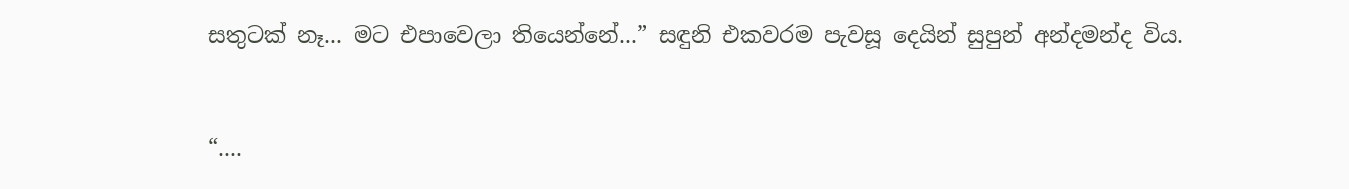සතුටක් නෑ... මට එපාවෙලා තියෙන්නේ...” සඳුනි එකවරම පැවසූ දෙයින් සුපුන් අන්දමන්ද විය.


“....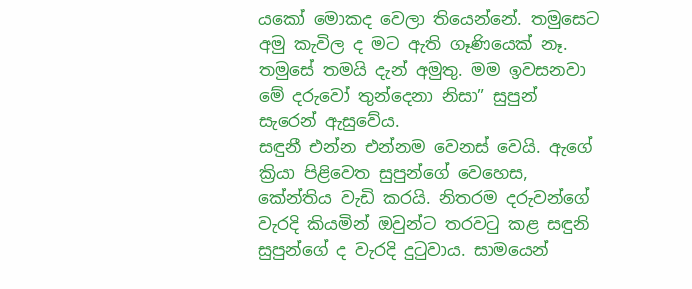යකෝ මොකද වෙලා තියෙන්නේ. තමුසෙට අමු කැවිල ද මට ඇති ගෑණියෙක් නෑ. තමුසේ තමයි දැන් අමුතු. මම ඉවසනවා මේ දරුවෝ තුන්දෙනා නිසා” සුපුන් සැරෙන් ඇසුවේය.
සඳුනී එන්න එන්නම වෙනස් වෙයි. ඇගේ ක්‍රියා පිළිවෙත සුපුන්ගේ වෙහෙස, කේන්තිය වැඩි කරයි. නිතරම දරුවන්ගේ වැරදි කියමින් ඔවුන්ට තරවටු කළ සඳුනි සුපුන්ගේ ද වැරදි දුටුවාය. සාමයෙන්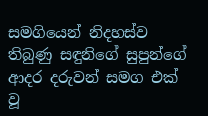සමගියෙන් නිදහස්ව තිබුණු සඳුනිගේ සුපුන්ගේ ආදර දරුවන් සමග එක් වූ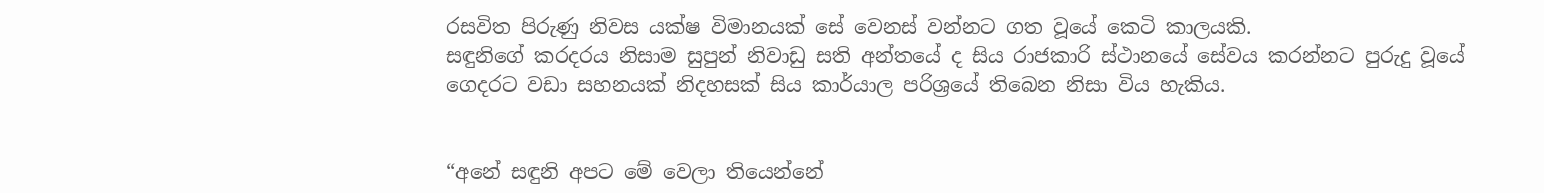රසවිත පිරුණු නිවස යක්ෂ විමානයක් සේ වෙනස් වන්නට ගත වූයේ කෙටි කාලයකි.
සඳුනිගේ කරදරය නිසාම සුපුන් නිවාඩු සති අන්තයේ ද සිය රාජකාරි ස්ථානයේ සේවය කරන්නට පුරුදු වූයේ ගෙදරට වඩා සහනයක් නිදහසක් සිය කාර්යාල පරිශ්‍රයේ තිබෙන නිසා විය හැකිය.


“අනේ සඳුනි අපට මේ වෙලා තියෙන්නේ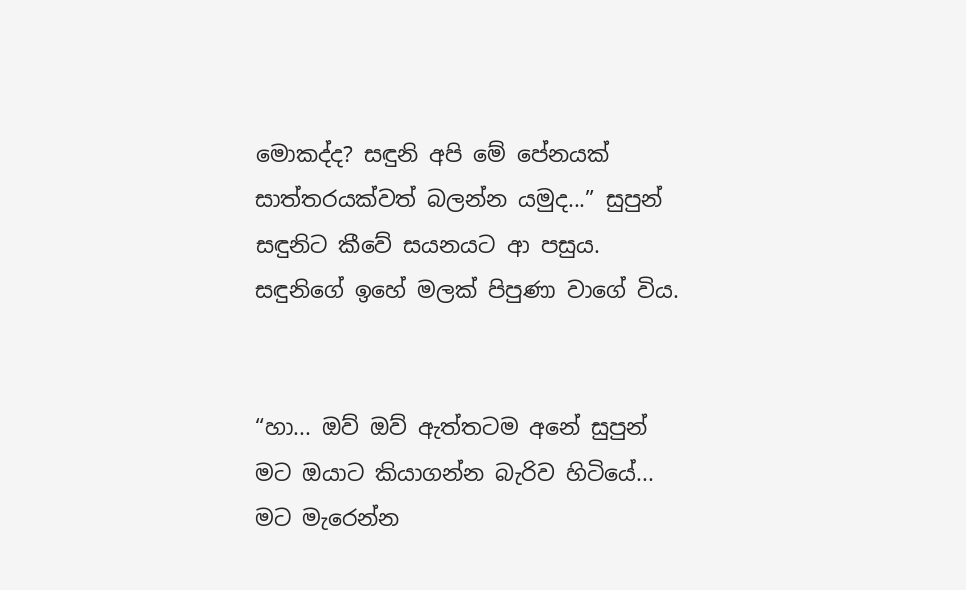මොකද්ද? සඳුනි අපි මේ පේනයක් සාත්තරයක්වත් බලන්න යමුද...” සුපුන් සඳුනිට කීවේ සයනයට ආ පසුය. සඳුනිගේ ඉහේ මලක් පිපුණා වාගේ විය.


“හා... ඔව් ඔව් ඇත්තටම අනේ සුපුන් මට ඔයාට කියාගන්න බැරිව හිටියේ... මට මැරෙන්න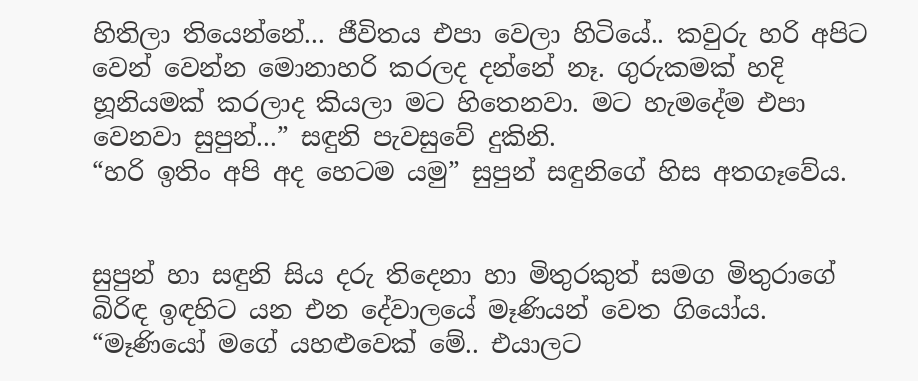හිතිලා තියෙන්නේ... ජීවිතය එපා වෙලා හිටියේ.. කවුරු හරි අපිට වෙන් වෙන්න මොනාහරි කරලද දන්නේ නෑ. ගුරුකමක් හදි හූනියමක් කරලාද කියලා මට හිතෙනවා. මට හැමදේම එපා වෙනවා සුපුන්...” සඳුනි පැවසුවේ දුකිනි.
“හරි ඉතිං අපි අද හෙටම යමු” සුපුන් සඳුනිගේ හිස අතගෑවේය.


සුපුන් හා සඳුනි සිය දරු තිදෙනා හා මිතුරකුත් සමග මිතුරාගේ බිරිඳ ඉඳහිට යන එන දේවාලයේ මෑණියන් වෙත ගියෝය. “මෑණියෝ මගේ යහළුවෙක් මේ.. එයාලට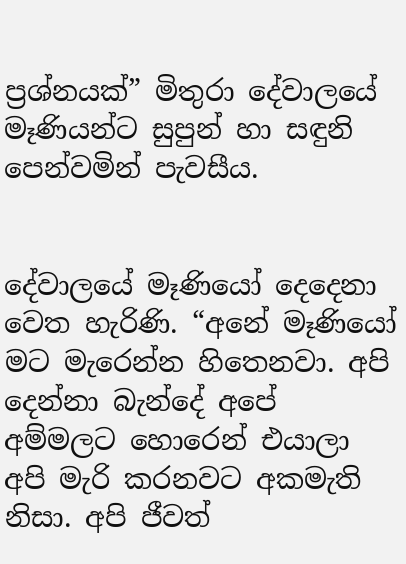ප්‍රශ්නයක්” මිතුරා දේවාලයේ මෑණියන්ට සුපුන් හා සඳුනි පෙන්වමින් පැවසීය.


දේවාලයේ මෑණියෝ දෙදෙනා වෙත හැරිණි. “අනේ මෑණියෝ මට මැරෙන්න හිතෙනවා. අපි දෙන්නා බැන්දේ අපේ අම්මලට හොරෙන් එයාලා අපි මැරි කරනවට අකමැති නිසා. අපි ජීවත්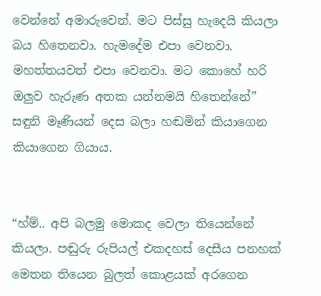වෙන්නේ අමාරුවෙන්. මට පිස්සු හැදෙයි කියලා බය හිතෙනවා. හැමදේම එපා වෙනවා. මහත්තයවත් එපා වෙනවා. මට කොහේ හරි ඔලුව හැරුණ අතක යන්නමයි හිතෙන්නේ” සඳුනි මෑණියන් දෙස බලා හඬමින් කියාගෙන කියාගෙන ගියාය.


“හ්ම්.. අපි බලමු මොකද වෙලා තියෙන්නේ කියලා. පඬුරු රුපියල් එකදහස් දෙසීය පනහක් මෙතන තියෙන බුලත් කොළයක් අරගෙන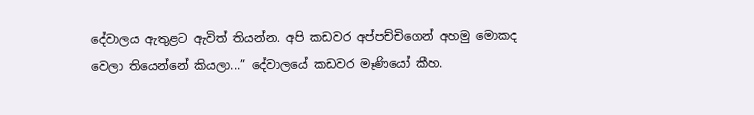දේවාලය ඇතුළට ඇවිත් තියන්න. අපි කඩවර අප්පච්චිගෙන් අහමු මොකද වෙලා තියෙන්නේ කියලා...” දේවාලයේ කඩවර මෑණියෝ කීහ.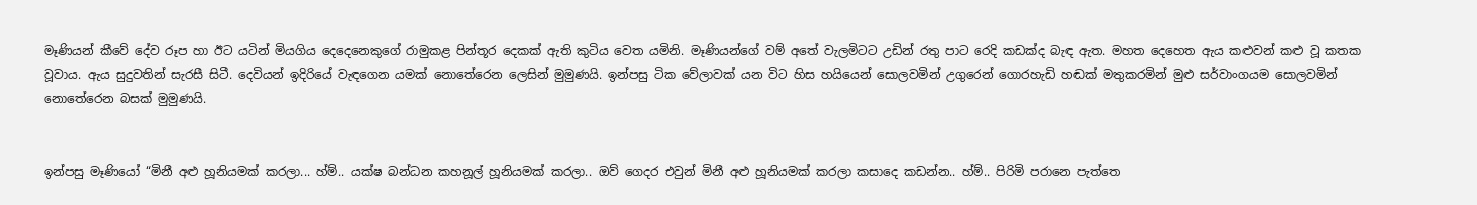මෑණියන් කීවේ දේව රූප හා ඊට යටින් මියගිය දෙදෙනෙකුගේ රාමුකළ පින්තූර දෙකක් ඇති කුටිය වෙත යමිනි. මෑණියන්ගේ වම් අතේ වැලමිටට උඩින් රතු පාට රෙදි කඩක්ද බැඳ ඇත. මහත දෙහෙත ඇය කළුවන් කළු වූ කතක වූවාය. ඇය සුදුවතින් සැරසී සිටී. දෙවියන් ඉදිරියේ වැඳගෙන යමක් නොතේරෙන ලෙසින් මුමුණයි. ඉන්පසු ටික වේලාවක් යන විට හිස හයියෙන් සොලවමින් උගුරෙන් ගොරහැඩි හඬක් මතුකරමින් මුළු සර්වාංගයම සොලවමින් නොතේරෙන බසක් මුමුණයි.


ඉන්පසු මෑණියෝ “මිනී අළු හූනියමක් කරලා... හ්ම්.. යක්ෂ බන්ධන කහනූල් හූනියමක් කරලා.. ඔව් ගෙදර එවුන් මිනී අළු හූනියමක් කරලා කසාදෙ කඩන්න.. හ්ම්.. පිරිමි පරානෙ පැත්තෙ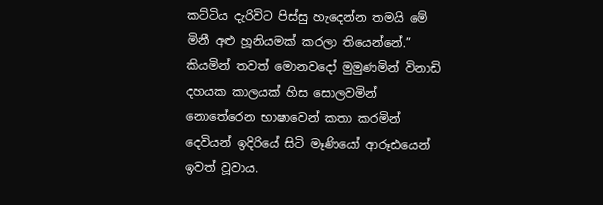කට්ටිය දැරිවිට පිස්සු හැදෙන්න තමයි මේ මිනී අළු හූනියමක් කරලා තියෙන්නේ.” කියමින් තවත් මොනවදෝ මුමුණමින් විනාඩි දහයක කාලයක් හිස සොලවමින් නොතේරෙන භාෂාවෙන් කතා කරමින් දෙවියන් ඉදිරියේ සිටි මෑණියෝ ආරූඪයෙන් ඉවත් වූවාය.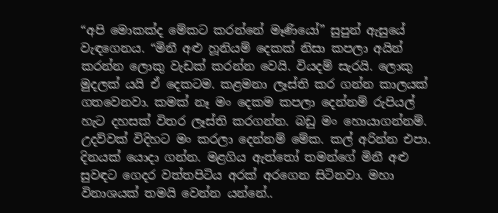“අපි මොකක්ද මේකට කරන්නේ මෑණියෝ” සුපුන් ඇසුයේ වැඳගෙනය. “මිනී අළු හූනියම් දෙකක් නිසා කපලා අයින් කරන්න ලොකු වැඩක් කරන්න වෙයි. වියදම් සැරයි. ලොකු මුදලක් යයි ඒ දෙකටම. කළමනා ලෑස්ති කර ගන්න කාලයක් ගතවෙනවා. කමක් නෑ මං දෙකම කපලා දෙන්නම් රුපියල් හැට දහසක් විතර ලෑස්ති කරගන්න. බඩු මං හොයාගන්නම්. උදව්වක් විදිහට මං කරලා දෙන්නම් මේක. කල් අරින්න එපා. දිනයක් යොදා ගන්න. මළගිය ඇත්තෝ තමන්ගේ මිනී අළු සුවඳට ගෙදර වත්තපිටිය අරක් අරගෙන සිටිනවා. මහා විනාශයක් තමයි වෙන්න යන්නේ..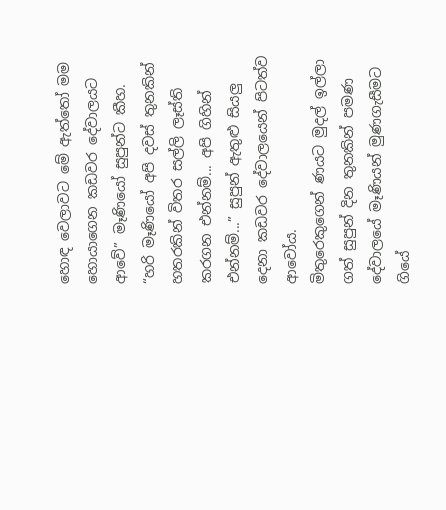හොඳ වෙලාවට මේ ඇත්තෝ මම හොයාගෙන කඩවර දේවාලයට ආවේ” මෑණියෝ සුපුන්ට කීහ.
“හරි මෑණියෝ අපි දවස් තුනකින් හතරකින් විතර සල්ලි ලෑස්ති කරගන එන්නම්... අපි ගිහින් එන්නම්...” සුපුන් ඇතුළු සියලු දෙනා කඩවර දේවාලයෙන් පිටත්ව ආවෝය.
මිතුරෙකුගෙන් ණයට මුදල් ඉල්ලා ගත් සුපුන් දින තුනකින් පමණ දේවාලයේ මෑණියන් මුණගැසීමට ගියේ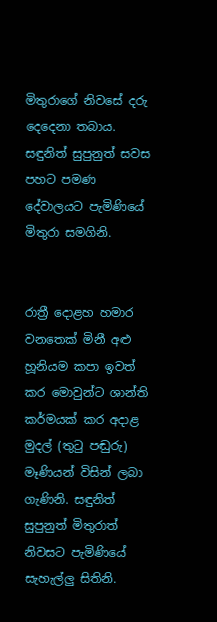මිතුරාගේ නිවසේ දරු දෙදෙනා තබාය. සඳුනිත් සුපුනුත් සවස පහට පමණ දේවාලයට පැමිණියේ මිතුරා සමගිනි.


රාත්‍රී දොළහ හමාර වනතෙක් මිනී අළු හූනියම කපා ඉවත් කර මොවුන්ට ශාන්ති කර්මයක් කර අදාළ මුදල් (තුටු පඬුරු) මෑණියන් විසින් ලබා ගැණිනි. සඳුනිත් සුපුනුත් මිතුරාත් නිවසට පැමිණියේ සැහැල්ලු සිතිනි.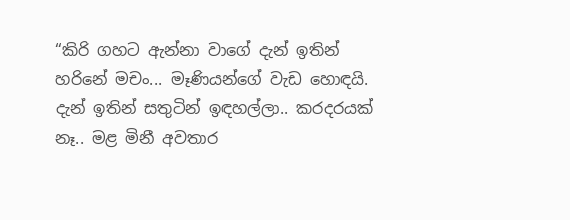“කිරි ගහට ඇන්නා වාගේ දැන් ඉතින් හරිනේ මචං... මෑණියන්ගේ වැඩ හොඳයි. දැන් ඉතින් සතුටින් ඉඳහල්ලා.. කරදරයක් නෑ.. මළ මිනී අවතාර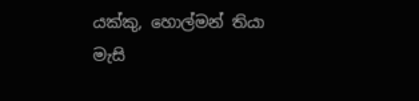යක්කු, හොල්මන් තියා මැසි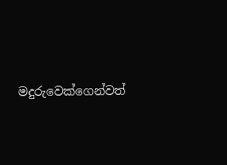මදුරුවෙක්ගෙන්වත්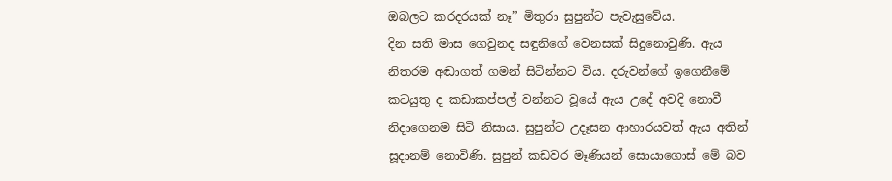ඔබලට කරදරයක් නෑ” මිතුරා සුපුන්ට පැවැසුවේය.
දින සති මාස ගෙවුනද සඳුනිගේ වෙනසක් සිදුනොවුණි. ඇය නිතරම අඬාගත් ගමන් සිටින්නට විය. දරුවන්ගේ ඉගෙනීමේ කටයුතු ද කඩාකප්පල් වන්නට වූයේ ඇය උදේ අවදි නොවී නිදාගෙනම සිටි නිසාය. සුපුන්ට උදෑසන ආහාරයවත් ඇය අතින් සූදානම් නොවිණි. සුපුන් කඩවර මෑණියන් සොයාගොස් මේ බව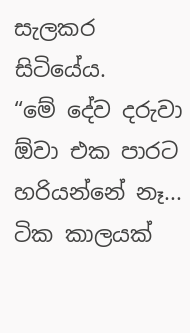සැලකර සිටියේය.
“මේ දේව දරුවා ඕවා එක පාරට හරියන්නේ නෑ... ටික කාලයක්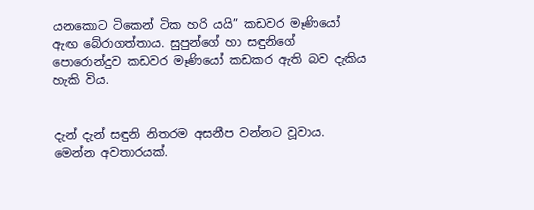යනකොට ටිකෙන් ටික හරි යයි” කඩවර මෑණියෝ ඇඟ බේරාගත්තාය. සුපුන්ගේ හා සඳුනිගේ පොරොන්දුව කඩවර මෑණියෝ කඩකර ඇති බව දැකිය හැකි විය.


දැන් දැන් සඳුනි නිතරම අසනීප වන්නට වූවාය. මෙන්න අවතාරයක්.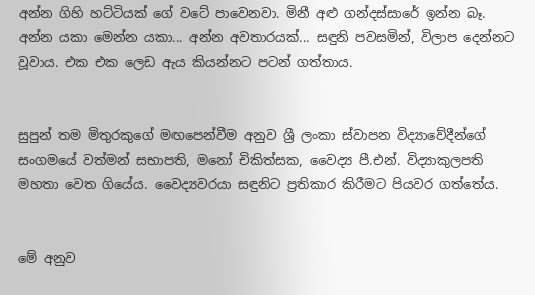අන්න ගිහි හට්ටියක් ගේ වටේ පාවෙනවා. මිනී අළු ගන්දස්සාරේ ඉන්න බෑ. අන්න යකා මෙන්න යකා... අන්න අවතාරයක්... සඳුනි පවසමින්, විලාප දෙන්නට වූවාය. එක එක ලෙඩ ඇය කියන්නට පටන් ගත්තාය.


සුපුන් තම මිතුරකුගේ මඟපෙන්වීම අනුව ශ්‍රී ලංකා ස්වාපන විද්‍යාවේදීන්ගේ සංගමයේ වත්මන් සභාපති, මනෝ චිකිත්සක, වෛද්‍ය පී.එන්. විද්‍යාකුලපති මහතා වෙත ගියේය. වෛද්‍යවරයා සඳුනිට ප්‍රතිකාර කිරීමට පියවර ගත්තේය.


මේ අනුව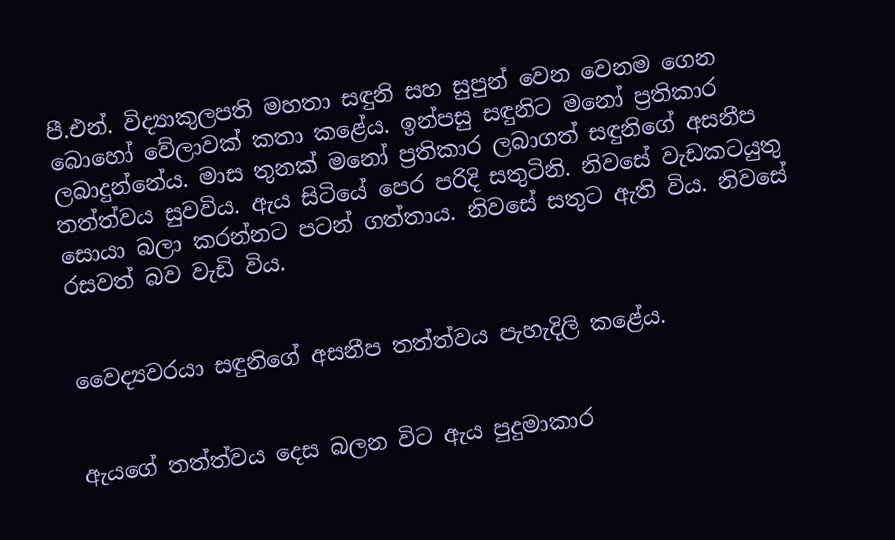පී.එන්. විද්‍යාකුලපති මහතා සඳුනි සහ සුපුන් වෙන වෙනම ගෙන බොහෝ වේලාවක් කතා කළේය. ඉන්පසු සඳුනිට මනෝ ප්‍රතිකාර ලබාදුන්නේය. මාස තුනක් මනෝ ප්‍රතිකාර ලබාගත් සඳුනිගේ අසනීප තත්ත්වය සුවවිය. ඇය සිටියේ පෙර පරිදි සතුටිනි. නිවසේ වැඩකටයුතු සොයා බලා කරන්නට පටන් ගත්තාය. නිවසේ සතුට ඇති විය. නිවසේ රසවත් බව වැඩි විය.


වෛද්‍යවරයා සඳුනිගේ අසනීප තත්ත්වය පැහැදිලි කළේය.


ඇයගේ තත්ත්වය දෙස බලන විට ඇය පුදුමාකාර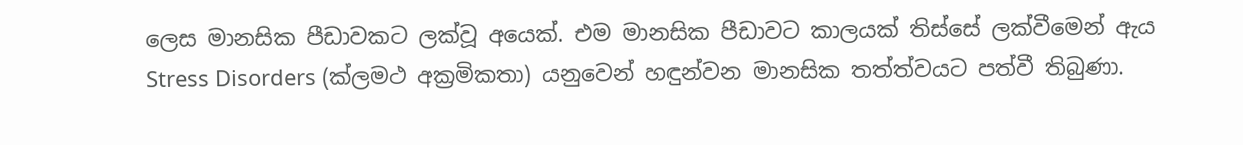ලෙස මානසික පීඩාවකට ලක්වූ අයෙක්. එම මානසික පීඩාවට කාලයක් තිස්සේ ලක්වීමෙන් ඇය Stress Disorders (ක්ලමථ අක්‍රමිකතා) යනුවෙන් හඳුන්වන මානසික තත්ත්වයට පත්වී තිබුණා.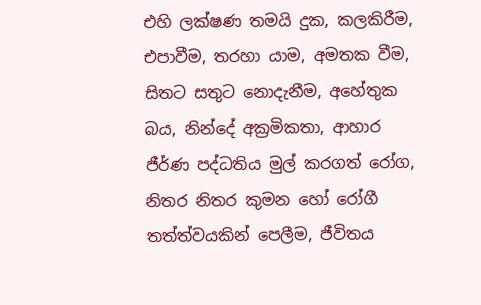එහි ලක්ෂණ තමයි දුක, කලකිරීම, එපාවීම, තරහා යාම, අමතක වීම, සිතට සතුට නොදැනීම, අහේතුක බය, නින්දේ අක්‍රමිකතා, ආහාර ජීර්ණ පද්ධතිය මුල් කරගත් රෝග, නිතර නිතර කුමන හෝ රෝගී තත්ත්වයකින් පෙලීම, ජීවිතය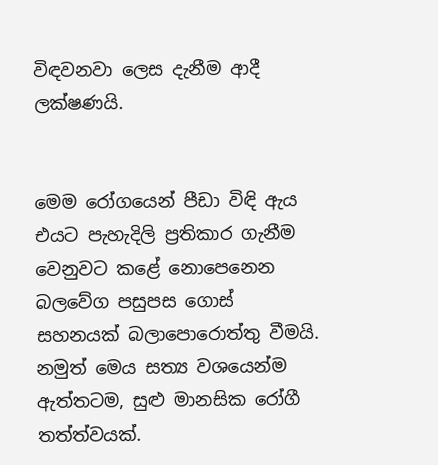විඳවනවා ලෙස දැනීම ආදී ලක්ෂණයි.


මෙම රෝගයෙන් පීඩා විඳි ඇය එයට පැහැදිලි ප්‍රතිකාර ගැනීම වෙනුවට කළේ නොපෙනෙන බලවේග පසුපස ගොස් සහනයක් බලාපොරොත්තු වීමයි. නමුත් මෙය සත්‍ය වශයෙන්ම ඇත්තටම, සුළු මානසික රෝගී තත්ත්වයක්.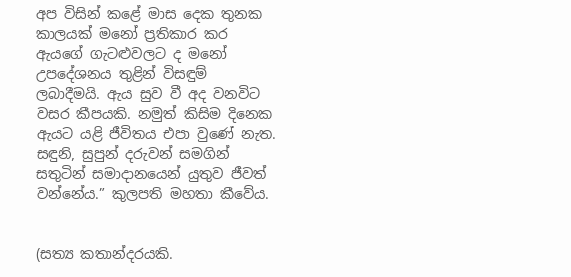අප විසින් කළේ මාස දෙක තුනක කාලයක් මනෝ ප්‍රතිකාර කර ඇයගේ ගැටළුවලට ද මනෝ උපදේශනය තුළින් විසඳුම් ලබාදීමයි. ඇය සුව වී අද වනවිට වසර කීපයකි. නමුත් කිසිම දිනෙක ඇයට යළි ජීවිතය එපා වුණේ නැත. සඳුනි, සුපුන් දරුවන් සමගින් සතුටින් සමාදානයෙන් යුතුව ජීවත් වන්නේය.” කුලපති මහතා කීවේය.


(සත්‍ය කතාන්දරයකි.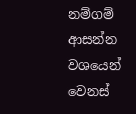නම්ගම් ආසන්න වශයෙන් වෙනස්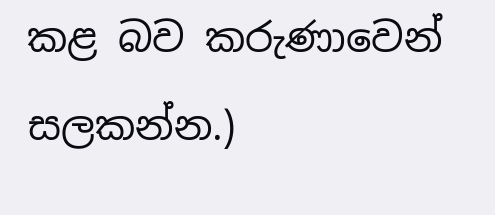කළ බව කරුණාවෙන් සලකන්න.)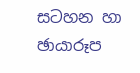සටහන හා ඡායාරූප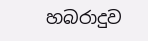හබරාදුව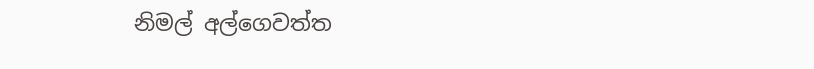නිමල් අල්ගෙවත්ත